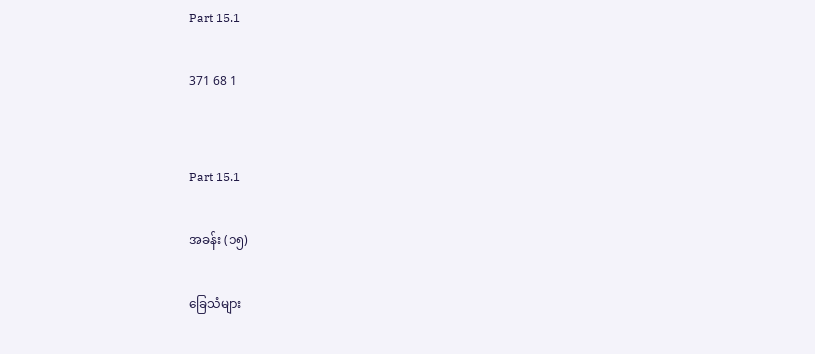Part 15.1

371 68 1


Part 15.1

အခန်း (၁၅)

ခြေသံများ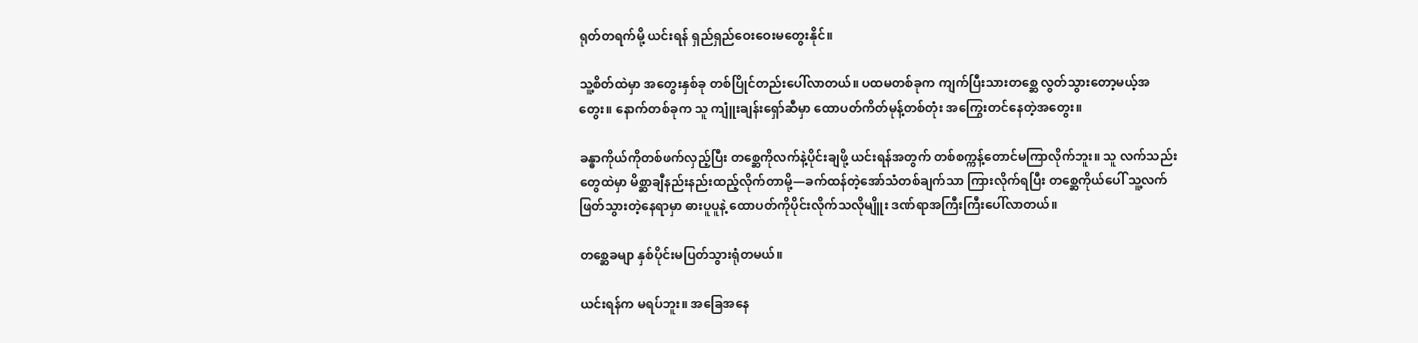ရုတ်တရက်မို့ ယင်းရန် ရှည်ရှည်ဝေးဝေးမတွေးနိုင်။

သူ့စိတ်ထဲမှာ အတွေးနှစ်ခု တစ်ပြိုင်တည်းပေါ်လာတယ်။ ပထမတစ်ခုက ကျက်ပြီးသားတစ္ဆေ လွတ်သွားတော့မယ့်အတွေး။ နောက်တစ်ခုက သူ ကျူံးချန်းရှော်ဆီမှာ ထောပတ်ကိတ်မုန့်တစ်တုံး အကြွေးတင်နေတဲ့အတွေး။

ခန္ဓာကိုယ်ကိုတစ်ဖက်လှည့်ပြီး တစ္ဆေကိုလက်နဲ့ပိုင်းချဖို့ ယင်းရန်အတွက် တစ်စက္ကန့်တောင်မကြာလိုက်ဘူး။ သူ လက်သည်းတွေထဲမှာ မိစ္ဆာချီနည်းနည်းထည့်လိုက်တာမို့—ခက်ထန်တဲ့အော်သံတစ်ချက်သာ ကြားလိုက်ရပြီး တစ္ဆေကိုယ်ပေါ် သူ့လက်ဖြတ်သွားတဲ့နေရာမှာ ဓားပူပူနဲ့ ထောပတ်ကိုပိုင်းလိုက်သလိုမျိူး ဒဏ်ရာအကြီးကြီးပေါ်လာတယ်။

တစ္ဆေခမျာ နှစ်ပိုင်းမပြတ်သွားရုံတမယ်။

ယင်းရန်က မရပ်ဘူး။ အခြေအနေ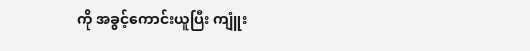ကို အခွင့်ကောင်းယူပြီး ကျူံး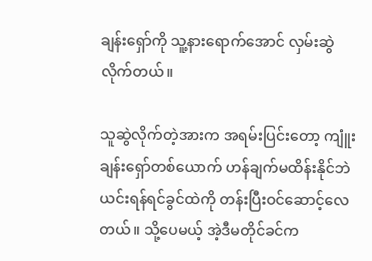ချန်းရှော်ကို သူ့နားရောက်အောင် လှမ်းဆွဲလိုက်တယ်။

သူဆွဲလိုက်တဲ့အားက အရမ်းပြင်းတော့ ကျူံးချန်းရှော်တစ်ယောက် ဟန်ချက်မထိန်းနိုင်ဘဲ ယင်းရန်ရင်ခွင်ထဲကို တန်းပြီးဝင်ဆောင့်လေတယ်။ သို့ပေမယ့် အဲ့ဒီမတိုင်ခင်က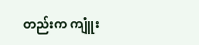တည်းက ကျူံး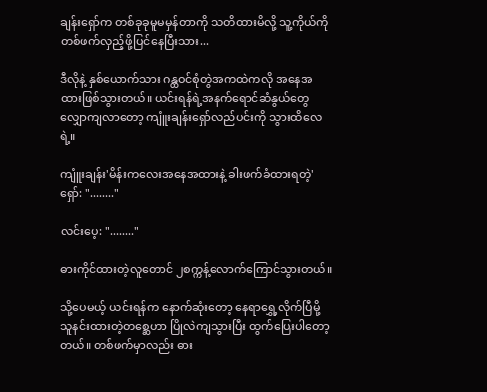ချန်းရှော်က တစ်ခုခုမူမမှန်တာကို သတိထားမိလို့ သူ့ကိုယ်ကို တစ်ဖက်လှည့်ဖို့ပြင်နေပြီးသား...

ဒီလိုနဲ့ နှစ်ယောက်သား ဂန္ထဝင်စုံတွဲအကထဲကလို အနေအထားဖြစ်သွားတယ်။ ယင်းရန်ရဲ့အနက်ရောင်ဆံနွယ်တွေ လျှောကျလာတော့ ကျူံးချန်းရှော်လည်ပင်းကို သွားထိလေရဲ့။

ကျူံးချန်း'မိန်းကလေးအနေအထားနဲ့ ခါးဖက်ခံထားရတဲ့'ရှော်: "........"

လင်းပေ့: "........"

ဓားကိုင်ထားတဲ့လူတောင် ၂စက္ကန့်လောက်ကြောင်သွားတယ်။

သို့ပေမယ့် ယင်းရန်က နောက်ဆုံးတော့ နေရာရွှေ့လိုက်ပြီမို့ သူနင်းထားတဲ့တစ္ဆေဟာ ပြိုလဲကျသွားပြီး ထွက်ပြေးပါတော့တယ်။ တစ်ဖက်မှာလည်း ဓား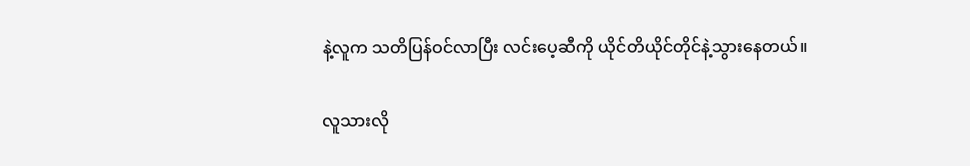နဲ့လူက သတိပြန်ဝင်လာပြီး လင်းပေ့ဆီကို ယိုင်တိယိုင်တိုင်နဲ့သွားနေတယ်။

လူသားလို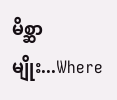မိစ္ဆာမျိုး...Where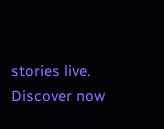stories live. Discover now